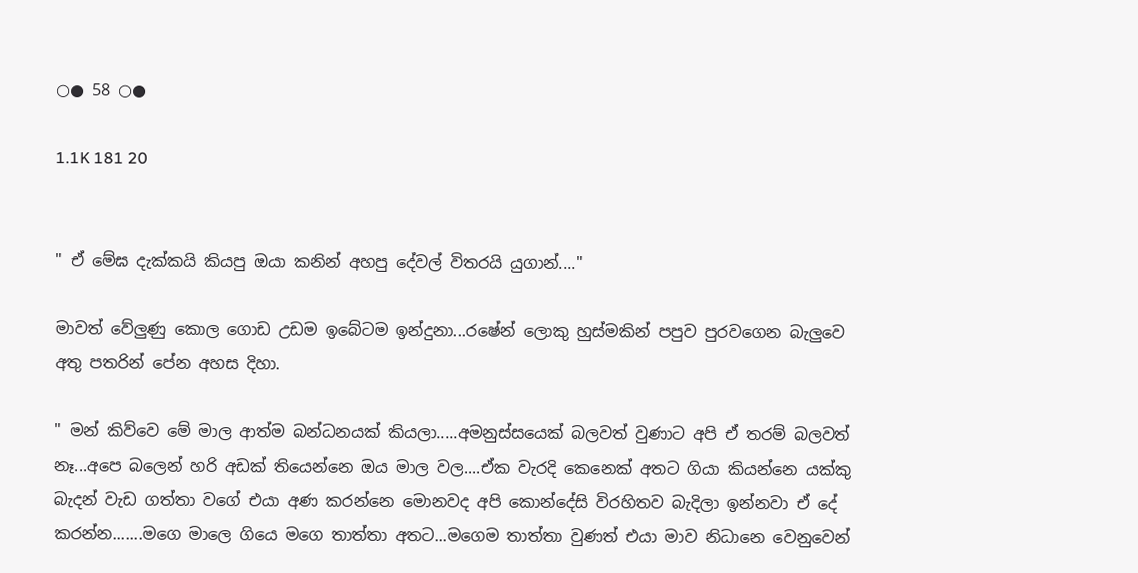○● 58 ○●

1.1K 181 20


" ඒ මේඝ දැක්කයි කියපු ඔයා කනින් අහපු දේවල් විතරයි යුගාන්...."

මාවත් වේලුණු කොල ගොඩ උඩම ඉබේටම ඉන්දුනා...රෂේන් ලොකු හුස්මකින් පපුව පුරවගෙන බැලුවෙ අතු පතරින් පේන අහස දිහා.

" මන් කිව්වෙ මේ මාල ආත්ම බන්ධනයක් කියලා.....අමනුස්සයෙක් බලවත් වුණාට අපි ඒ තරම් බලවත් නෑ...අපෙ බලෙන් හරි අඩක් තියෙන්නෙ ඔය මාල වල....ඒක වැරදි කෙනෙක් අතට ගියා කියන්නෙ යක්කු බැදන් වැඩ ගත්තා වගේ එයා අණ කරන්නෙ මොනවද අපි කොන්දේසි විරහිතව බැදිලා ඉන්නවා ඒ දේ කරන්න.......මගෙ මාලෙ ගියෙ මගෙ තාත්තා අතට...මගෙම තාත්තා වුණත් එයා මාව නිධානෙ වෙනුවෙන්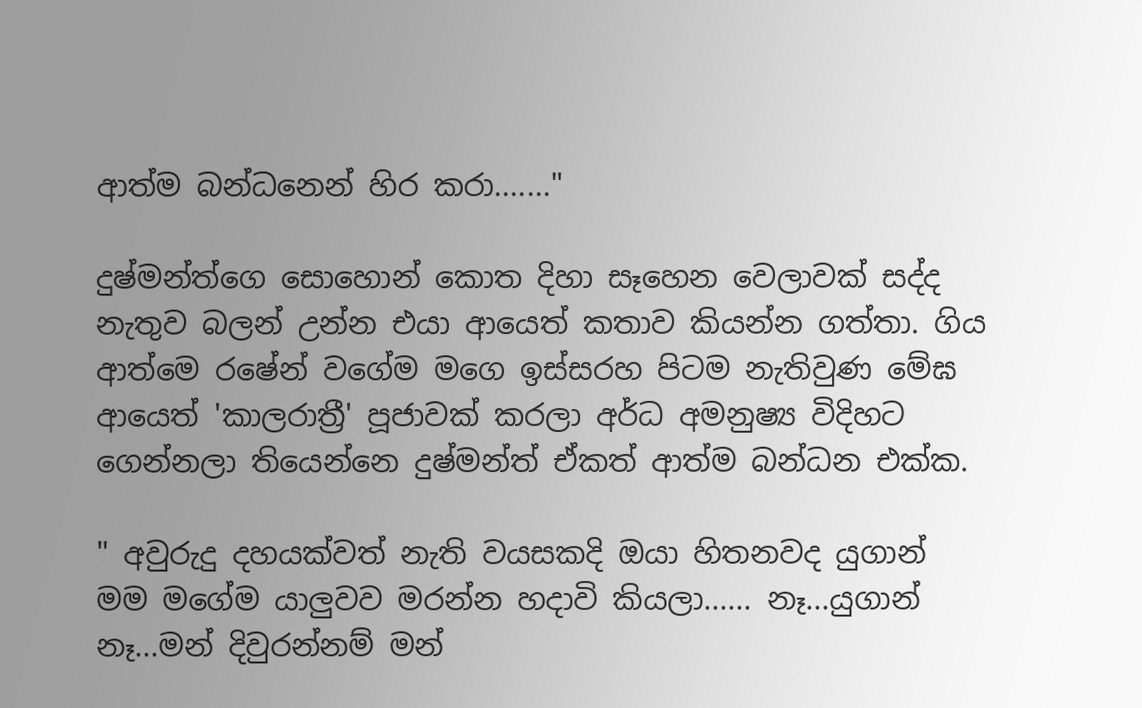ආත්ම බන්ධනෙන් හිර කරා......."

දුෂ්මන්ත්ගෙ සොහොන් කොත දිහා සෑහෙන වෙලාවක් සද්ද නැතුව බලන් උන්න එයා ආයෙත් කතාව කියන්න ගත්තා. ගිය ආත්මෙ රෂේන් වගේම මගෙ ඉස්සරහ පිටම නැතිවුණ මේඝ ආයෙත් 'කාලරාත්‍රී' පූජාවක් කරලා අර්ධ අමනුෂ්‍ය විදිහට ගෙන්නලා තියෙන්නෙ දුෂ්මන්ත් ඒකත් ආත්ම බන්ධන එක්ක.

" අවුරුදු දහයක්වත් නැති වයසකදි ඔයා හිතනවද යුගාන් මම මගේම යාලුවව මරන්න හදාවි කියලා...... නෑ...යුගාන් නෑ...මන් දිවුරන්නම් මන්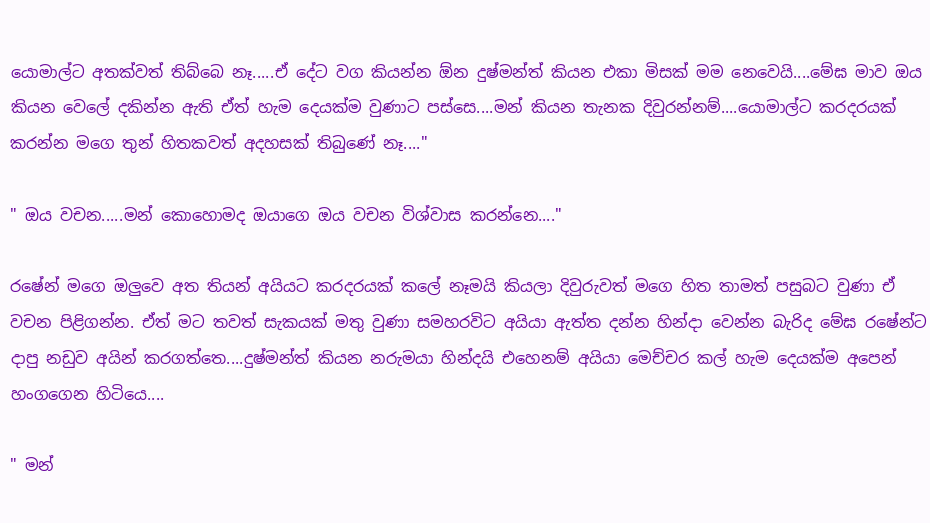යොමාල්ට අතක්වත් තිබ්බෙ නෑ.....ඒ දේට වග කියන්න ඕන දුෂ්මන්ත් කියන එකා මිසක් මම නෙවෙයි....මේඝ මාව ඔය කියන වෙලේ දකින්න ඇති ඒත් හැම දෙයක්ම වුණාට පස්සෙ....මන් කියන තැනක දිවුරන්නම්....යොමාල්ට කරදරයක් කරන්න මගෙ තුන් හිතකවත් අදහසක් තිබුණේ නෑ...."

" ඔය වචන.....මන් කොහොමද ඔයාගෙ ඔය වචන විශ්වාස කරන්නෙ...."

රෂේන් මගෙ ඔලුවෙ අත තියන් අයියට කරදරයක් කලේ නෑමයි කියලා දිවුරුවත් මගෙ හිත තාමත් පසුබට වුණා ඒ වචන පිළිගන්න. ඒත් මට තවත් සැකයක් මතු වුණා සමහරවිට අයියා ඇත්ත දන්න හින්දා වෙන්න බැරිද මේඝ රෂේන්ට දාපු නඩුව අයින් කරගත්තෙ....දුෂ්මන්ත් කියන නරුමයා හින්දයි එහෙනම් අයියා මෙච්චර කල් හැම දෙයක්ම අපෙන් හංගගෙන හිටියෙ....

" මන්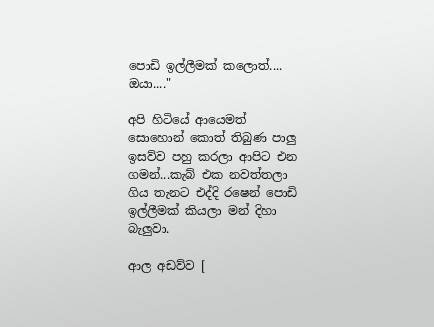පොඩි ඉල්ලීමක් කලොත්.... ඔයා...."

අපි හිටියේ ආයෙමත් සොහොන් කොත් තිබුණ පාලු ඉසව්ව පහු කරලා ආපිට එන ගමන්...කැබ් එක නවත්තලා ගිය තැනට එද්දි රෂෙන් පොඩි ඉල්ලීමක් කියලා මන් දිහා බැලුවා.

ආල අඩව්ව [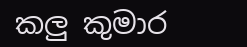කලු කුමාර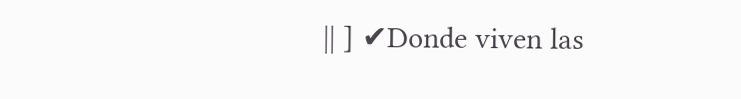|| ] ✔Donde viven las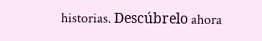historias. Descúbrelo ahora